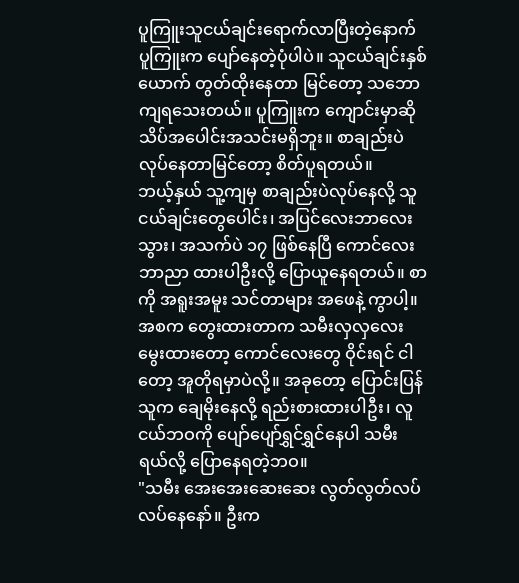ပူကြူးသူငယ်ချင်းရောက်လာပြီးတဲ့နောက် ပူကြူးက ပျော်နေတဲ့ပုံပါပဲ။ သူငယ်ချင်းနှစ်ယောက် တွတ်ထိုးနေတာ မြင်တော့ သဘောကျရသေးတယ်။ ပူကြူးက ကျောင်းမှာဆို သိပ်အပေါင်းအသင်းမရှိဘူး။ စာချည်းပဲ လုပ်နေတာမြင်တော့ စိတ်ပူရတယ်။
ဘယ့်နှယ် သူ့ကျမှ စာချည်းပဲလုပ်နေလို့ သူငယ်ချင်းတွေပေါင်း၊ အပြင်လေးဘာလေးသွား၊ အသက်ပဲ ၁၇ ဖြစ်နေပြီ ကောင်လေးဘာညာ ထားပါဦးလို့ ပြောယူနေရတယ်။ စာကို အရူးအမူး သင်တာများ အဖေနဲ့ ကွာပါ့။
အစက တွေးထားတာက သမီးလှလှလေး မွေးထားတော့ ကောင်လေးတွေ ဝိုင်းရင် ငါတော့ အူတိုရမှာပဲလို့။ အခုတော့ ပြောင်းပြန် သူက ချေမိုးနေလို့ ရည်းစားထားပါဦး၊ လူငယ်ဘဝကို ပျော်ပျော်ရွှင်ရွှင်နေပါ သမီးရယ်လို့ ပြောနေရတဲ့ဘဝ။
"သမီး အေးအေးဆေးဆေး လွတ်လွတ်လပ်လပ်နေနော်။ ဦးက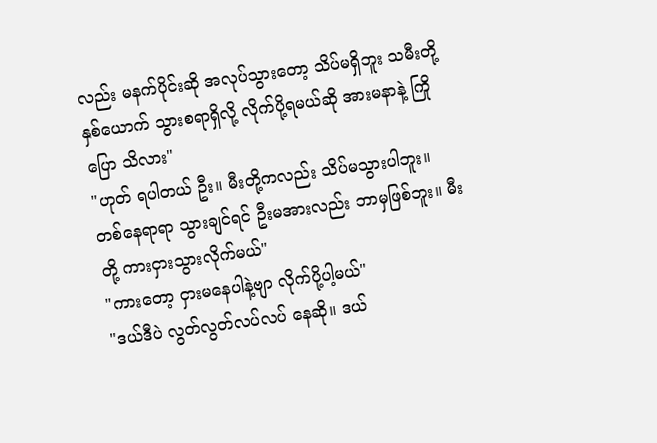လည်း မနက်ပိုင်းဆို အလုပ်သွားတော့ သိပ်မရှိဘူး သမီးတို့ နှစ်ယောက် သွားစရာရှိလို့ လိုက်ပို့ရမယ်ဆို အားမနာနဲ့ ကြိုပြော သိလား"
"ဟုတ် ရပါတယ် ဦး။ မီးတို့ကလည်း သိပ်မသွားပါဘူး။ တစ်နေရာရာ သွားချင်ရင် ဦးမအားလည်း ဘာမှဖြစ်ဘူး။ မီးတို့ ကားငှားသွားလိုက်မယ်"
"ကားတော့ ငှားမနေပါနဲ့ဗျာ လိုက်ပို့ပါ့မယ်"
"ဒယ်ဒီပဲ လွတ်လွတ်လပ်လပ် နေဆို။ ဒယ်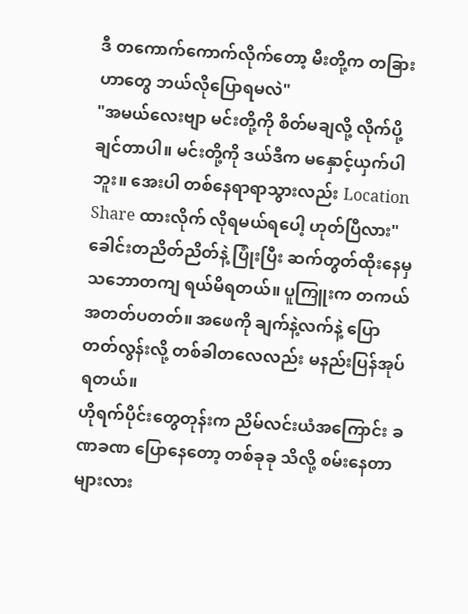ဒီ တကောက်ကောက်လိုက်တော့ မီးတို့က တခြားဟာတွေ ဘယ်လိုပြောရမလဲ"
"အမယ်လေးဗျာ မင်းတို့ကို စိတ်မချလို့ လိုက်ပို့ချင်တာပါ။ မင်းတို့ကို ဒယ်ဒီက မနှောင့်ယှက်ပါဘူး။ အေးပါ တစ်နေရာရာသွားလည်း Location Share ထားလိုက် လိုရမယ်ရပေါ့ ဟုတ်ပြီလား"
ခေါင်းတညိတ်ညိတ်နဲ့ ပြုံးပြီး ဆက်တွတ်ထိုးနေမှ သဘောတကျ ရယ်မိရတယ်။ ပူကြူးက တကယ်အတတ်ပတတ်။ အဖေကို ချက်နဲ့လက်နဲ့ ပြောတတ်လွန်းလို့ တစ်ခါတလေလည်း မနည်းပြန်အုပ်ရတယ်။
ဟိုရက်ပိုင်းတွေတုန်းက ညိမ်လင်းယံအကြောင်း ခဏခဏ ပြောနေတော့ တစ်ခုခု သိလို့ စမ်းနေတာများလား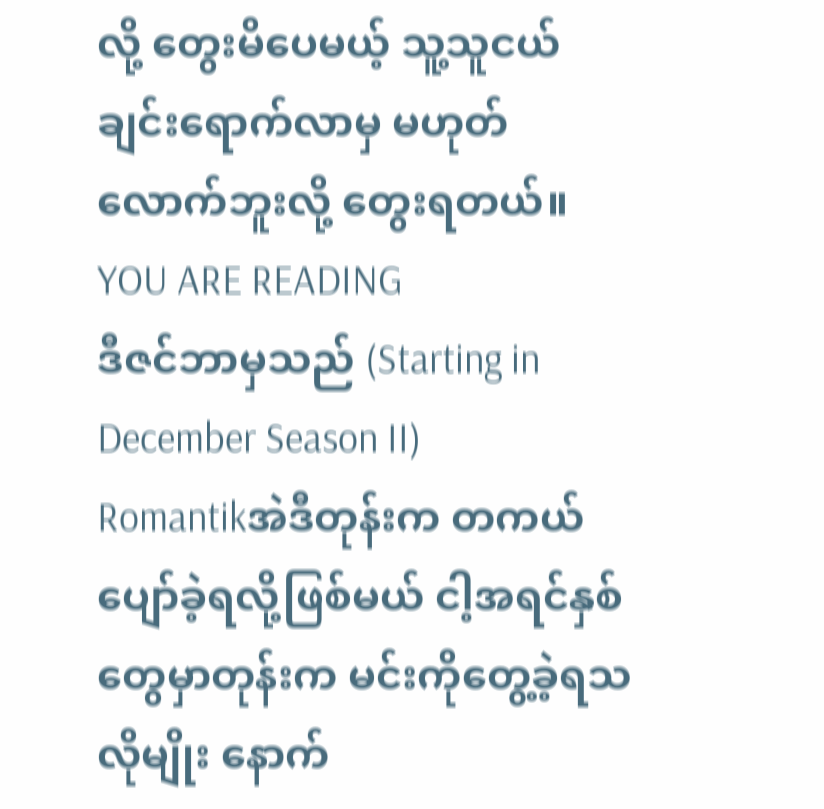လို့ တွေးမိပေမယ့် သူ့သူငယ်ချင်းရောက်လာမှ မဟုတ်လောက်ဘူးလို့ တွေးရတယ်။
YOU ARE READING
ဒီဇင်ဘာမှသည် (Starting in December Season II)
Romantikအဲဒီတုန်းက တကယ်ပျော်ခဲ့ရလို့ဖြစ်မယ် ငါ့အရင်နှစ်တွေမှာတုန်းက မင်းကိုတွေ့ခဲ့ရသလိုမျိုး နောက်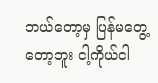ဘယ်တော့မှ ပြန်မတွေ့တော့ဘူး ငါ့ကိုယ်ငါ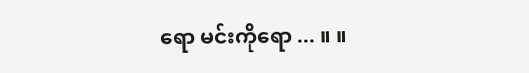ရော မင်းကိုရော ... ။ ။